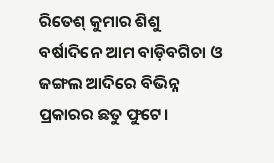ରିତେଶ୍ କୁମାର ଶିଶୁ
ବର୍ଷାଦିନେ ଆମ ବାଡ଼ିବଗିଚା ଓ ଜଙ୍ଗଲ ଆଦିରେ ବିଭିନ୍ନ ପ୍ରକାରର ଛତୁ ଫୁଟେ।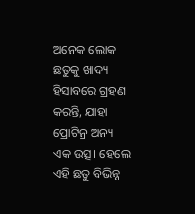ଅନେକ ଲୋକ ଛତୁକୁ ଖାଦ୍ୟ ହିସାବରେ ଗ୍ରହଣ କରନ୍ତି, ଯାହା ପ୍ରୋଟିନ୍ର ଅନ୍ୟ ଏକ ଉତ୍ସ। ହେଲେ ଏହି ଛତୁ ବିଭିନ୍ନ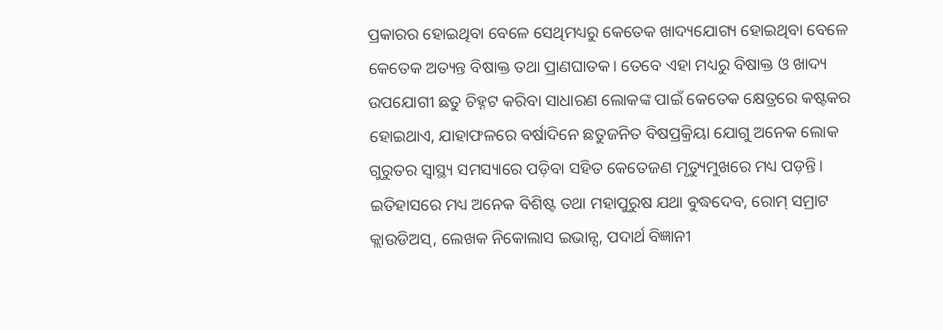ପ୍ରକାରର ହୋଇଥିବା ବେଳେ ସେଥିମଧ୍ୟରୁ କେତେକ ଖାଦ୍ୟଯୋଗ୍ୟ ହୋଇଥିବା ବେଳେ କେତେକ ଅତ୍ୟନ୍ତ ବିଷାକ୍ତ ତଥା ପ୍ରାଣଘାତକ। ତେବେ ଏହା ମଧ୍ୟରୁ ବିଷାକ୍ତ ଓ ଖାଦ୍ୟ ଉପଯୋଗୀ ଛତୁ ଚିହ୍ନଟ କରିବା ସାଧାରଣ ଲୋକଙ୍କ ପାଇଁ କେତେକ କ୍ଷେତ୍ରରେ କଷ୍ଟକର ହୋଇଥାଏ, ଯାହାଫଳରେ ବର୍ଷାଦିନେ ଛତୁଜନିତ ବିଷପ୍ରକ୍ରିୟା ଯୋଗୁ ଅନେକ ଲୋକ ଗୁରୁତର ସ୍ବାସ୍ଥ୍ୟ ସମସ୍ୟାରେ ପଡ଼ିବା ସହିତ କେତେଜଣ ମୃତ୍ୟୁମୁଖରେ ମଧ୍ୟ ପଡ଼ନ୍ତି। ଇତିହାସରେ ମଧ୍ୟ ଅନେକ ବିଶିଷ୍ଟ ତଥା ମହାପୁରୁଷ ଯଥା ବୁଦ୍ଧଦେବ, ରୋମ୍ ସମ୍ରାଟ କ୍ଲାଉଡିଅସ୍, ଲେଖକ ନିକୋଲାସ ଇଭାନ୍ସ, ପଦାର୍ଥ ବିଜ୍ଞାନୀ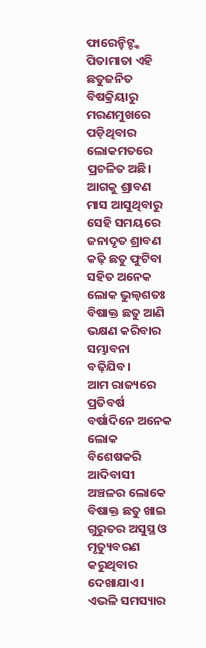ଫାରେନ୍ହିଟ୍ଙ୍କ ପିତାମାତା ଏହି ଛତୁଜନିତ ବିଷକ୍ରିୟାରୁ ମରଣମୁଖରେ ପଡ଼ିଥିବାର ଲୋକମତରେ ପ୍ରଚଳିତ ଅଛି। ଆଗକୁ ଶ୍ରାବଣ ମାସ ଆସୁଥିବାରୁ ସେହି ସମୟରେ ଜନାଦୃତ ଶ୍ରାବଣ କଢ଼ି ଛତୁ ଫୁଟିବା ସହିତ ଅନେକ ଲୋକ ଭୁଲ୍ବଶତଃ ବିଷାକ୍ତ ଛତୁ ଆଣି ଭକ୍ଷଣ କରିବାର ସମ୍ଭାବନା ବଢ଼ିଯିବ।
ଆମ ରାଜ୍ୟରେ ପ୍ରତିବର୍ଷ ବର୍ଷାଦିନେ ଅନେକ ଲୋକ ବିଶେଷକରି ଆଦିବାସୀ ଅଞ୍ଚଳର ଲୋକେ ବିଷାକ୍ତ ଛତୁ ଖାଇ ଗୁରୁତର ଅସୁସ୍ଥ ଓ ମୃତ୍ୟୁବରଣ କରୁଥିବାର ଦେଖାଯାଏ। ଏଭଳି ସମସ୍ୟାର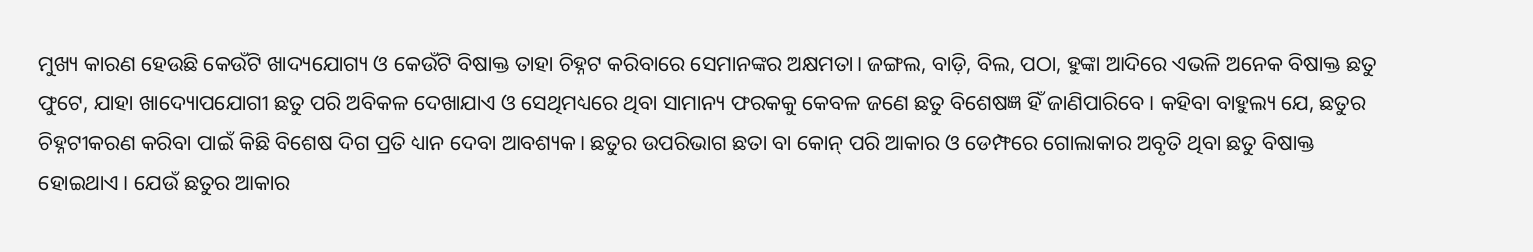ମୁଖ୍ୟ କାରଣ ହେଉଛି କେଉଁଟି ଖାଦ୍ୟଯୋଗ୍ୟ ଓ କେଉଁଟି ବିଷାକ୍ତ ତାହା ଚିହ୍ନଟ କରିବାରେ ସେମାନଙ୍କର ଅକ୍ଷମତା। ଜଙ୍ଗଲ, ବାଡ଼ି, ବିଲ, ପଠା, ହୁଙ୍କା ଆଦିରେ ଏଭଳି ଅନେକ ବିଷାକ୍ତ ଛତୁ ଫୁଟେ, ଯାହା ଖାଦ୍ୟୋପଯୋଗୀ ଛତୁ ପରି ଅବିକଳ ଦେଖାଯାଏ ଓ ସେଥିମଧ୍ୟରେ ଥିବା ସାମାନ୍ୟ ଫରକକୁ କେବଳ ଜଣେ ଛତୁ ବିଶେଷଜ୍ଞ ହିଁ ଜାଣିପାରିବେ। କହିବା ବାହୁଲ୍ୟ ଯେ, ଛତୁର ଚିହ୍ନଟୀକରଣ କରିବା ପାଇଁ କିଛି ବିଶେଷ ଦିଗ ପ୍ରତି ଧ୍ୟାନ ଦେବା ଆବଶ୍ୟକ। ଛତୁର ଉପରିଭାଗ ଛତା ବା କୋନ୍ ପରି ଆକାର ଓ ଡେମ୍ଫରେ ଗୋଲାକାର ଅବୃତି ଥିବା ଛତୁ ବିଷାକ୍ତ ହୋଇଥାଏ। ଯେଉଁ ଛତୁର ଆକାର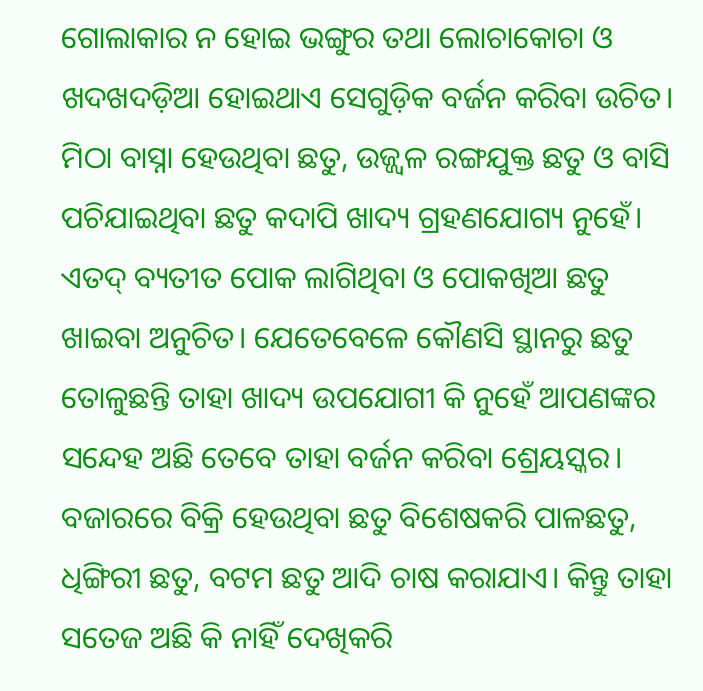ଗୋଲାକାର ନ ହୋଇ ଭଙ୍ଗୁର ତଥା ଲୋଚାକୋଚା ଓ ଖଦଖଦଡ଼ିଆ ହୋଇଥାଏ ସେଗୁଡ଼ିକ ବର୍ଜନ କରିବା ଉଚିତ। ମିଠା ବାସ୍ନା ହେଉଥିବା ଛତୁ, ଉଜ୍ଜ୍ୱଳ ରଙ୍ଗଯୁକ୍ତ ଛତୁ ଓ ବାସି ପଚିଯାଇଥିବା ଛତୁ କଦାପି ଖାଦ୍ୟ ଗ୍ରହଣଯୋଗ୍ୟ ନୁହେଁ। ଏତଦ୍ ବ୍ୟତୀତ ପୋକ ଲାଗିଥିବା ଓ ପୋକଖିଆ ଛତୁ ଖାଇବା ଅନୁଚିତ। ଯେତେବେଳେ କୌଣସି ସ୍ଥାନରୁ ଛତୁ ତୋଳୁଛନ୍ତି ତାହା ଖାଦ୍ୟ ଉପଯୋଗୀ କି ନୁହେଁ ଆପଣଙ୍କର ସନ୍ଦେହ ଅଛି ତେବେ ତାହା ବର୍ଜନ କରିବା ଶ୍ରେୟସ୍କର। ବଜାରରେ ବିକ୍ରି ହେଉଥିବା ଛତୁ ବିଶେଷକରି ପାଳଛତୁ, ଧିଙ୍ଗିରୀ ଛତୁ, ବଟମ ଛତୁ ଆଦି ଚାଷ କରାଯାଏ। କିନ୍ତୁ ତାହା ସତେଜ ଅଛି କି ନାହିଁ ଦେଖିକରି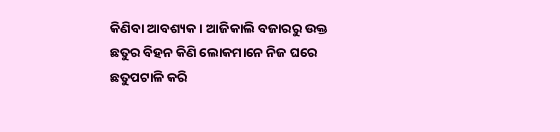କିଣିବା ଆବଶ୍ୟକ। ଆଜିକାଲି ବଜାରରୁ ଉକ୍ତ ଛତୁର ବିହନ କିଣି ଲୋକମାନେ ନିଜ ଘରେ ଛତୁପଟାଳି କରି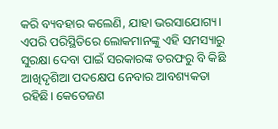କରି ବ୍ୟବହାର କଲେଣି, ଯାହା ଭରସାଯୋଗ୍ୟ।
ଏପରି ପରିସ୍ଥିତିରେ ଲୋକମାନଙ୍କୁ ଏହି ସମସ୍ୟାରୁ ସୁରକ୍ଷା ଦେବା ପାଇଁ ସରକାରଙ୍କ ତରଫରୁ ବି କିଛି ଆଖିଦୃଶିଆ ପଦକ୍ଷେପ ନେବାର ଆବଶ୍ୟକତା ରହିଛି। କେତେଜଣ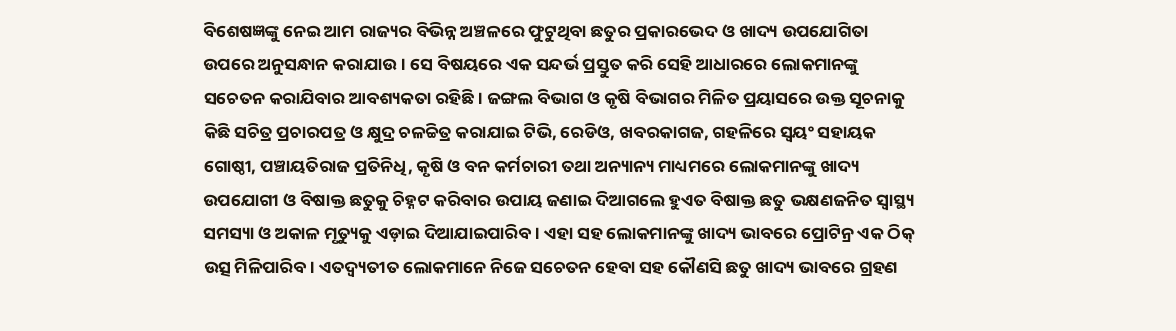ବିଶେଷଜ୍ଞଙ୍କୁ ନେଇ ଆମ ରାଜ୍ୟର ବିଭିନ୍ନ ଅଞ୍ଚଳରେ ଫୁଟୁଥିବା ଛତୁର ପ୍ରକାରଭେଦ ଓ ଖାଦ୍ୟ ଉପଯୋଗିତା ଉପରେ ଅନୁସନ୍ଧାନ କରାଯାଉ। ସେ ବିଷୟରେ ଏକ ସନ୍ଦର୍ଭ ପ୍ରସ୍ତୁତ କରି ସେହି ଆଧାରରେ ଲୋକମାନଙ୍କୁ ସଚେତନ କରାଯିବାର ଆବଶ୍ୟକତା ରହିଛି। ଜଙ୍ଗଲ ବିଭାଗ ଓ କୃଷି ବିଭାଗର ମିଳିତ ପ୍ରୟାସରେ ଉକ୍ତ ସୂଚନାକୁ କିଛି ସଚିତ୍ର ପ୍ରଚାରପତ୍ର ଓ କ୍ଷୁଦ୍ର ଚଳଚ୍ଚିତ୍ର କରାଯାଇ ଟିଭି, ରେଡିଓ, ଖବରକାଗଜ, ଗହଳିରେ ସ୍ବୟଂ ସହାୟକ ଗୋଷ୍ଠୀ, ପଞ୍ଚାୟତିରାଜ ପ୍ରତିନିଧି, କୃଷି ଓ ବନ କର୍ମଚାରୀ ତଥା ଅନ୍ୟାନ୍ୟ ମାଧ୍ୟମରେ ଲୋକମାନଙ୍କୁ ଖାଦ୍ୟ ଉପଯୋଗୀ ଓ ବିଷାକ୍ତ ଛତୁକୁ ଚିହ୍ନଟ କରିବାର ଉପାୟ ଜଣାଇ ଦିଆଗଲେ ହୁଏତ ବିଷାକ୍ତ ଛତୁ ଭକ୍ଷଣଜନିତ ସ୍ବାସ୍ଥ୍ୟ ସମସ୍ୟା ଓ ଅକାଳ ମୃତ୍ୟୁକୁ ଏଡ଼ାଇ ଦିଆଯାଇପାରିବ। ଏହା ସହ ଲୋକମାନଙ୍କୁ ଖାଦ୍ୟ ଭାବରେ ପ୍ରୋଟିନ୍ର ଏକ ଠିକ୍ ଉତ୍ସ ମିଳିପାରିବ। ଏତଦ୍ବ୍ୟତୀତ ଲୋକମାନେ ନିଜେ ସଚେତନ ହେବା ସହ କୌଣସି ଛତୁ ଖାଦ୍ୟ ଭାବରେ ଗ୍ରହଣ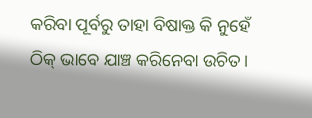କରିବା ପୂର୍ବରୁ ତାହା ବିଷାକ୍ତ କି ନୁହେଁ ଠିକ୍ ଭାବେ ଯାଞ୍ଚ କରିନେବା ଉଚିତ।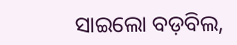ସାଇଲୋ ବଡ଼ବିଲ,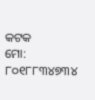କଟକ
ମୋ: ୮୦୧୮୮୩୪୭୩୪